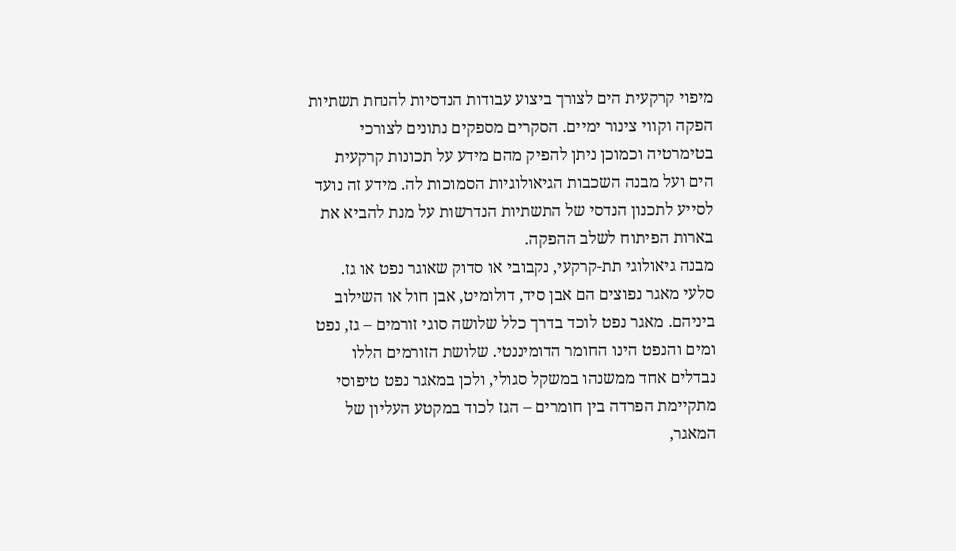מיפוי קרקעית הים לצורך ביצוע עבודות הנדסיות להנחת תשתיות הפקה וקווי צינור ימיים. הסקרים מספקים נתונים לצורכי בטימרטיה וכמוכן ניתן להפיק מהם מידע על תכונות קרקעית הים ועל מבנה השכבות הגיאולוגיות הסמוכות לה. מידע זה נועד לסייע לתכנון הנדסי של התשתיות הנדרשות על מנת להביא את בארות הפיתוח לשלב ההפקה.
מבנה גיאולוגי תת-קרקעי, נקבובי או סדוק שאוגר נפט או גז. סלעי מאגר נפוצים הם אבן סיד, דולומיט, אבן חול או השילוב ביניהם. מאגר נפט לוכד בדרך כלל שלושה סוגי זורמים – גז, נפט ומים והנפט הינו החומר הדומיננטי. שלושת הזורמים הללו נבדלים אחד ממשנהו במשקל סגולי, ולכן במאגר נפט טיפוסי מתקיימת הפרדה בין חומרים – הגז לכוד במקטע העליון של המאגר,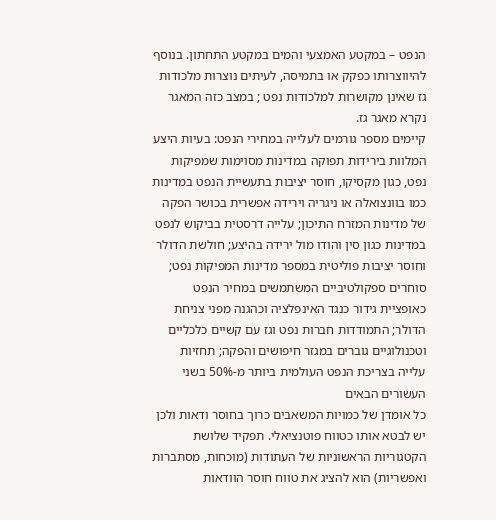הנפט – במקטע האמצעי והמים במקטע התחתון. בנוסף להיווצרותו כפקק או בתמיסה, לעיתים נוצרות מלכודות גז שאינן מקושרות למלכודות נפט ; במצב כזה המאגר נקרא מאגר גז.
קיימים מספר גורמים לעלייה במחירי הנפט: בעיות היצע המלוות בירידות תפוקה במדינות מסוימות שמפיקות נפט, כגון מקסיקו, חוסר יציבות בתעשיית הנפט במדינות כמו בוונצואלה או ניגריה וירידה אפשרית בכושר הפקה של מדינות המזרח התיכון; עלייה דרסטית בביקוש לנפט במדינות כגון סין והודו מול ירידה בהיצע; חולשת הדולר וחוסר יציבות פוליטית במספר מדינות המפיקות נפט; סוחרים ספקולטיביים המשתמשים במחיר הנפט כאופציית גידור כנגד האינפלציה וכהגנה מפני צניחת הדולר; התמודדות חברות נפט וגז עם קשיים כלכליים וטכנולוגיים גוברים במגזר חיפושים והפקה; תחזיות עלייה בצריכת הנפט העולמית ביותר מ-50% בשני העשורים הבאים
כל אומדן של כמויות המשאבים כרוך בחוסר ודאות ולכן יש לבטא אותו כטווח פוטנציאלי. תפקיד שלושת הקטגוריות הראשוניות של העתודות (מוכחות, מסתברות ואפשריות) הוא להציג את טווח חוסר הוודאות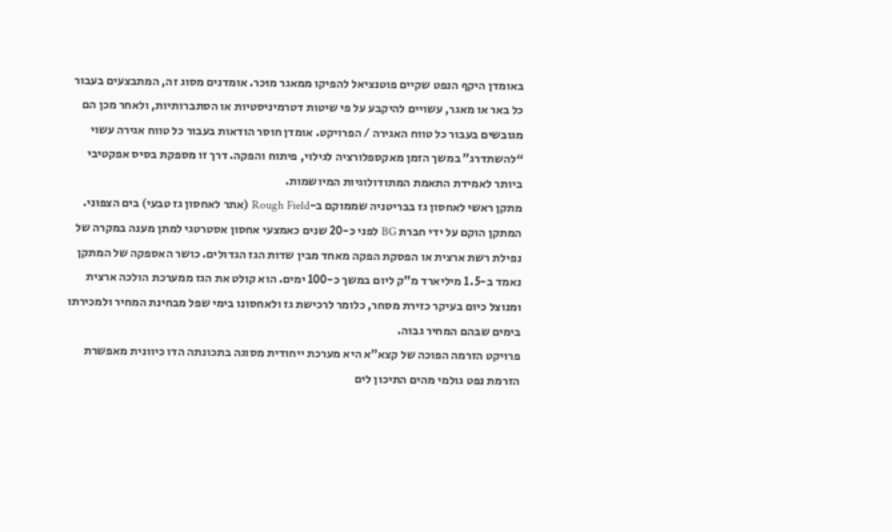באומדן היקף הנפט שקיים פוטנציאל להפיקו ממאגר מוּכר. אומדנים מסוג זה, המתבצעים בעבור כל באר או מאגר, עשויים להיקבע על פי שיטות דטרמיניסטיות או הסתברותיות, ולאחר מכן הם מגובשים בעבור כל טווח האגירה / הפרויקט. אומדן חוסר הודאות בעבור כל טווח אגירה עשוי “להשתדרג” במשך הזמן מאקספלורציה לגילוי, פיתוח והפקה. דרך זו מספקת בסיס אפקטיבי ביותר לאמידת התאמת המתודולוגיות המיושמות.
מתקן ראשי לאחסון גז בבריטניה שממוקם ב-Rough Field (אתר לאחסון גז טבעי) בים הצפוני. המתקן הוקם על ידי חברת BG לפני כ-20 שנים כאמצעי אחסון אסטרטגי למתן מענה במקרה של נפילת רשת ארצית או הפסקת הפקה מאחד מבין שדות הגז הגדולים. כושר האספקה של המתקן נאמד ב-1.5 מיליארד מ”ק ליום במשך כ-100 ימים. הוא קולט את הגז ממערכת הולכה ארצית ומנוצל כיום בעיקר כזירת מסחר, כלומר לרכישת גז ולאחסונו בימי שפל מבחינת המחיר ולמכירתו בימים שבהם המחיר גבוה.
פרויקט הזרמה הפוכה של קצא”א היא מערכת ייחודית מסוגה בתכונתה הדו כיוונית מאפשרת הזרמת נפט גולמי מהים התיכון לים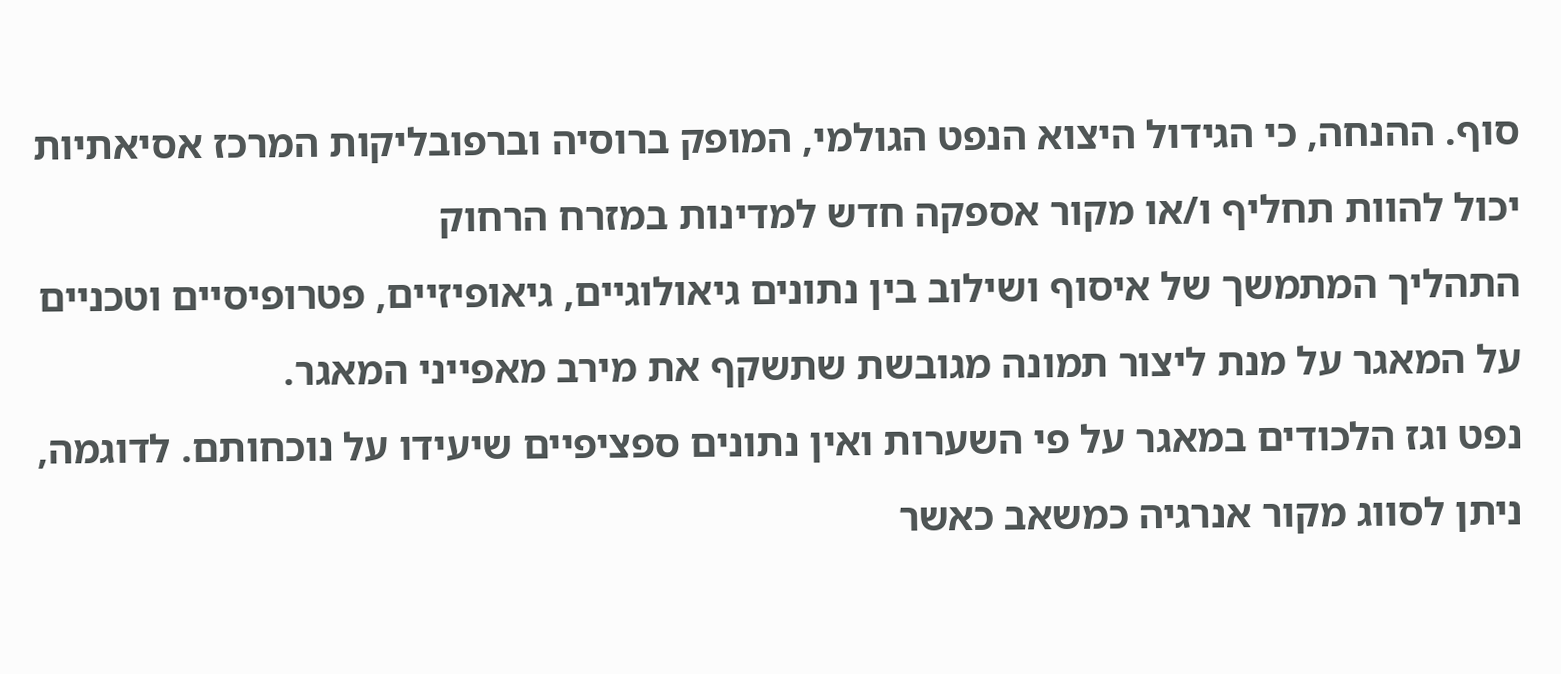סוף. ההנחה, כי הגידול היצוא הנפט הגולמי, המופק ברוסיה וברפובליקות המרכז אסיאתיות יכול להוות תחליף ו/או מקור אספקה חדש למדינות במזרח הרחוק
התהליך המתמשך של איסוף ושילוב בין נתונים גיאולוגיים, גיאופיזיים, פטרופיסיים וטכניים על המאגר על מנת ליצור תמונה מגובשת שתשקף את מירב מאפייני המאגר.
נפט וגז הלכודים במאגר על פי השערות ואין נתונים ספציפיים שיעידו על נוכחותם. לדוגמה, ניתן לסווג מקור אנרגיה כמשאב כאשר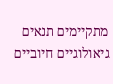מתקיימים תנאים גיאולוגיים חיוביים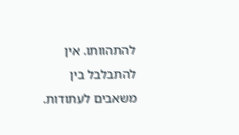להתהוותו. אין להתבלבל בין משאבים לעתודות.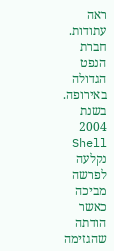ראה עתודות.
חברת הנפט הגדולה באירופה. בשנת 2004 Shell נקלעה לפרשה מביכה כאשר הודתה שהגזימה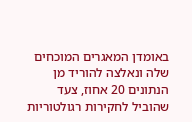באומדן המאגרים המוכחים שלה ונאלצה להוריד מן הנתונים 20 אחוז, צעד שהוביל לחקירות רגולטוריות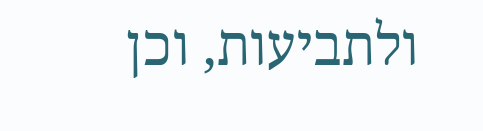ולתביעות, וכן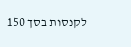לקנסות בסך 150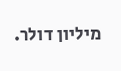מיליון דולר.